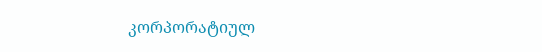კორპორატიულ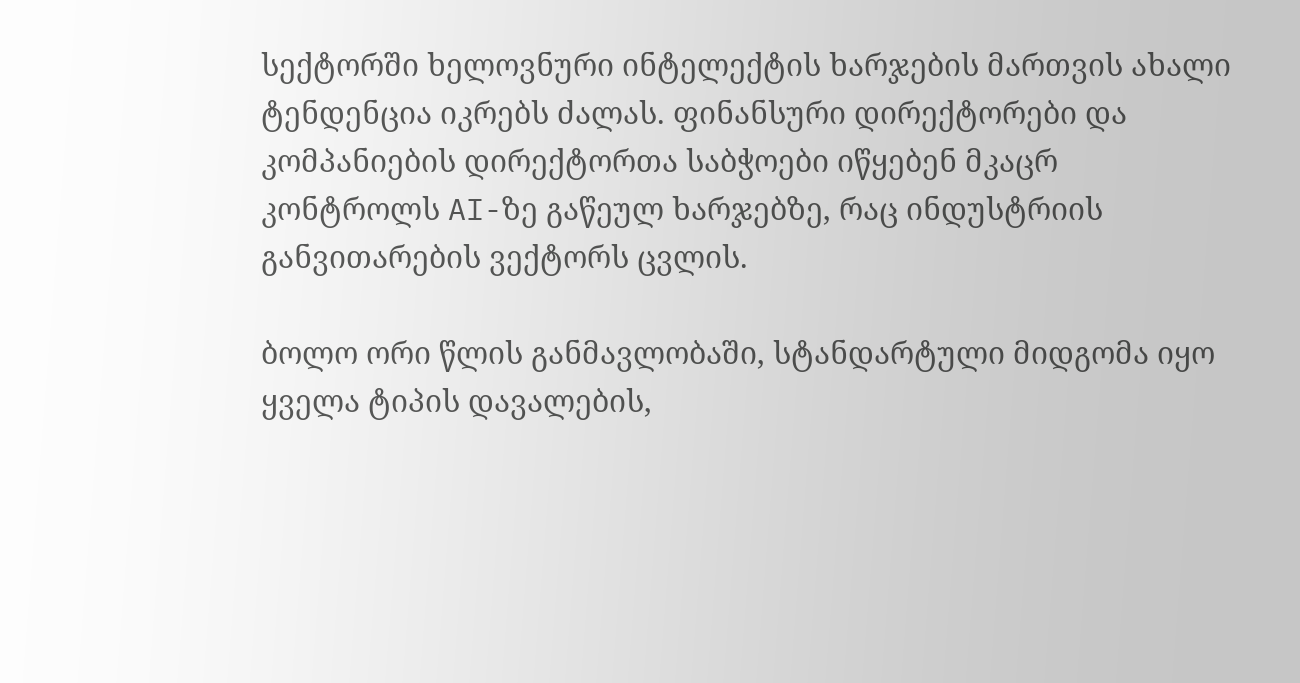სექტორში ხელოვნური ინტელექტის ხარჯების მართვის ახალი ტენდენცია იკრებს ძალას. ფინანსური დირექტორები და კომპანიების დირექტორთა საბჭოები იწყებენ მკაცრ კონტროლს AI-ზე გაწეულ ხარჯებზე, რაც ინდუსტრიის განვითარების ვექტორს ცვლის.

ბოლო ორი წლის განმავლობაში, სტანდარტული მიდგომა იყო ყველა ტიპის დავალების,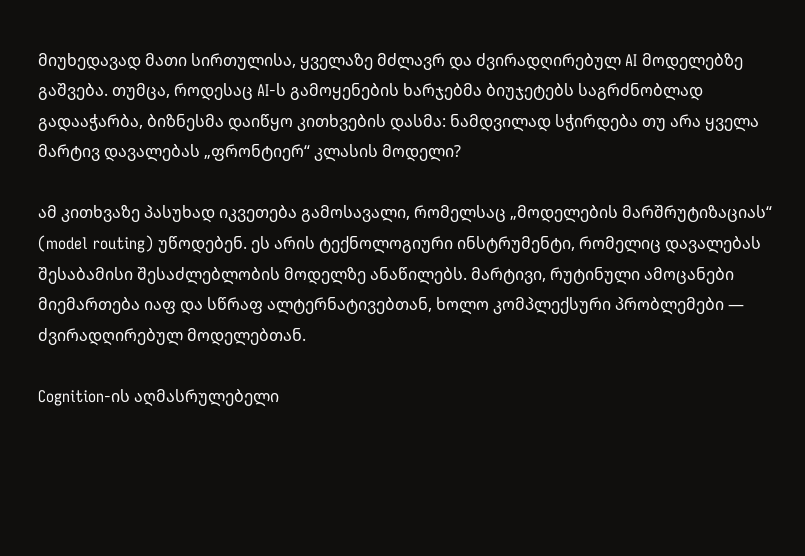მიუხედავად მათი სირთულისა, ყველაზე მძლავრ და ძვირადღირებულ AI მოდელებზე გაშვება. თუმცა, როდესაც AI-ს გამოყენების ხარჯებმა ბიუჯეტებს საგრძნობლად გადააჭარბა, ბიზნესმა დაიწყო კითხვების დასმა: ნამდვილად სჭირდება თუ არა ყველა მარტივ დავალებას „ფრონტიერ“ კლასის მოდელი?

ამ კითხვაზე პასუხად იკვეთება გამოსავალი, რომელსაც „მოდელების მარშრუტიზაციას“ (model routing) უწოდებენ. ეს არის ტექნოლოგიური ინსტრუმენტი, რომელიც დავალებას შესაბამისი შესაძლებლობის მოდელზე ანაწილებს. მარტივი, რუტინული ამოცანები მიემართება იაფ და სწრაფ ალტერნატივებთან, ხოლო კომპლექსური პრობლემები — ძვირადღირებულ მოდელებთან.

Cognition-ის აღმასრულებელი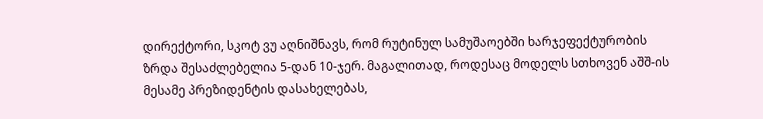დირექტორი, სკოტ ვუ აღნიშნავს, რომ რუტინულ სამუშაოებში ხარჯეფექტურობის ზრდა შესაძლებელია 5-დან 10-ჯერ. მაგალითად, როდესაც მოდელს სთხოვენ აშშ-ის მესამე პრეზიდენტის დასახელებას,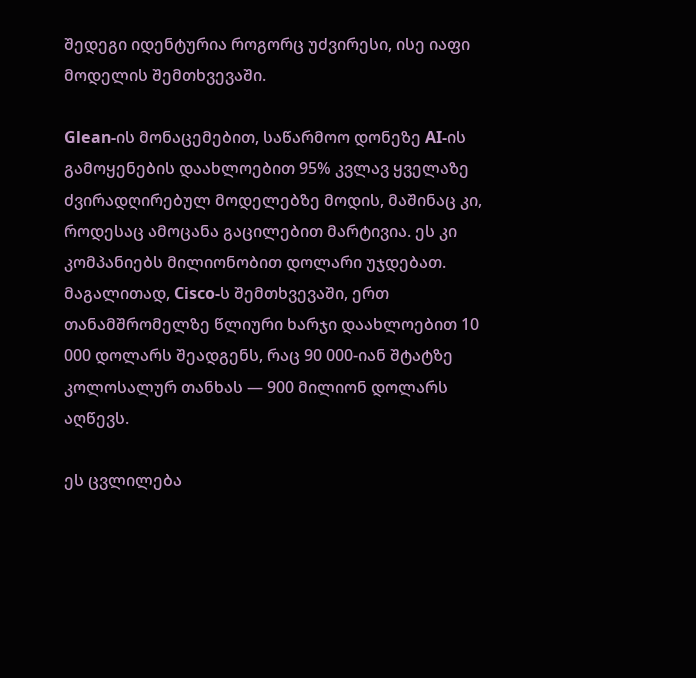შედეგი იდენტურია როგორც უძვირესი, ისე იაფი მოდელის შემთხვევაში.

Glean-ის მონაცემებით, საწარმოო დონეზე AI-ის გამოყენების დაახლოებით 95% კვლავ ყველაზე ძვირადღირებულ მოდელებზე მოდის, მაშინაც კი, როდესაც ამოცანა გაცილებით მარტივია. ეს კი კომპანიებს მილიონობით დოლარი უჯდებათ. მაგალითად, Cisco-ს შემთხვევაში, ერთ თანამშრომელზე წლიური ხარჯი დაახლოებით 10 000 დოლარს შეადგენს, რაც 90 000-იან შტატზე კოლოსალურ თანხას — 900 მილიონ დოლარს აღწევს.

ეს ცვლილება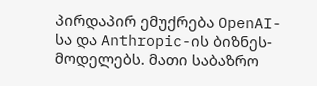პირდაპირ ემუქრება OpenAI-სა და Anthropic-ის ბიზნეს-მოდელებს. მათი საბაზრო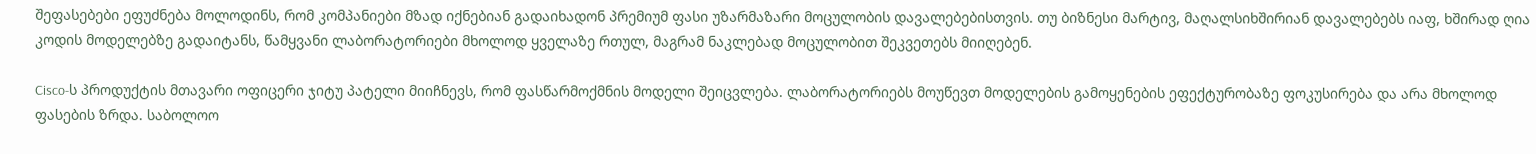შეფასებები ეფუძნება მოლოდინს, რომ კომპანიები მზად იქნებიან გადაიხადონ პრემიუმ ფასი უზარმაზარი მოცულობის დავალებებისთვის. თუ ბიზნესი მარტივ, მაღალსიხშირიან დავალებებს იაფ, ხშირად ღია კოდის მოდელებზე გადაიტანს, წამყვანი ლაბორატორიები მხოლოდ ყველაზე რთულ, მაგრამ ნაკლებად მოცულობით შეკვეთებს მიიღებენ.

Cisco-ს პროდუქტის მთავარი ოფიცერი ჯიტუ პატელი მიიჩნევს, რომ ფასწარმოქმნის მოდელი შეიცვლება. ლაბორატორიებს მოუწევთ მოდელების გამოყენების ეფექტურობაზე ფოკუსირება და არა მხოლოდ ფასების ზრდა. საბოლოო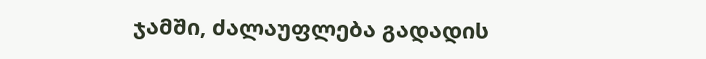ჯამში, ძალაუფლება გადადის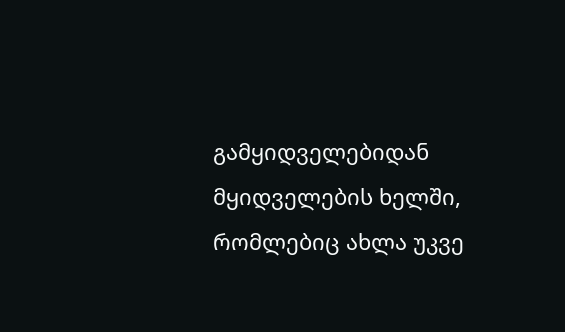გამყიდველებიდან მყიდველების ხელში, რომლებიც ახლა უკვე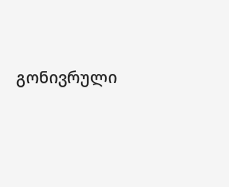გონივრული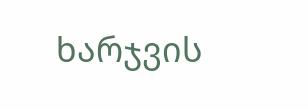ხარჯვის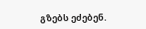გზებს ეძებენ.